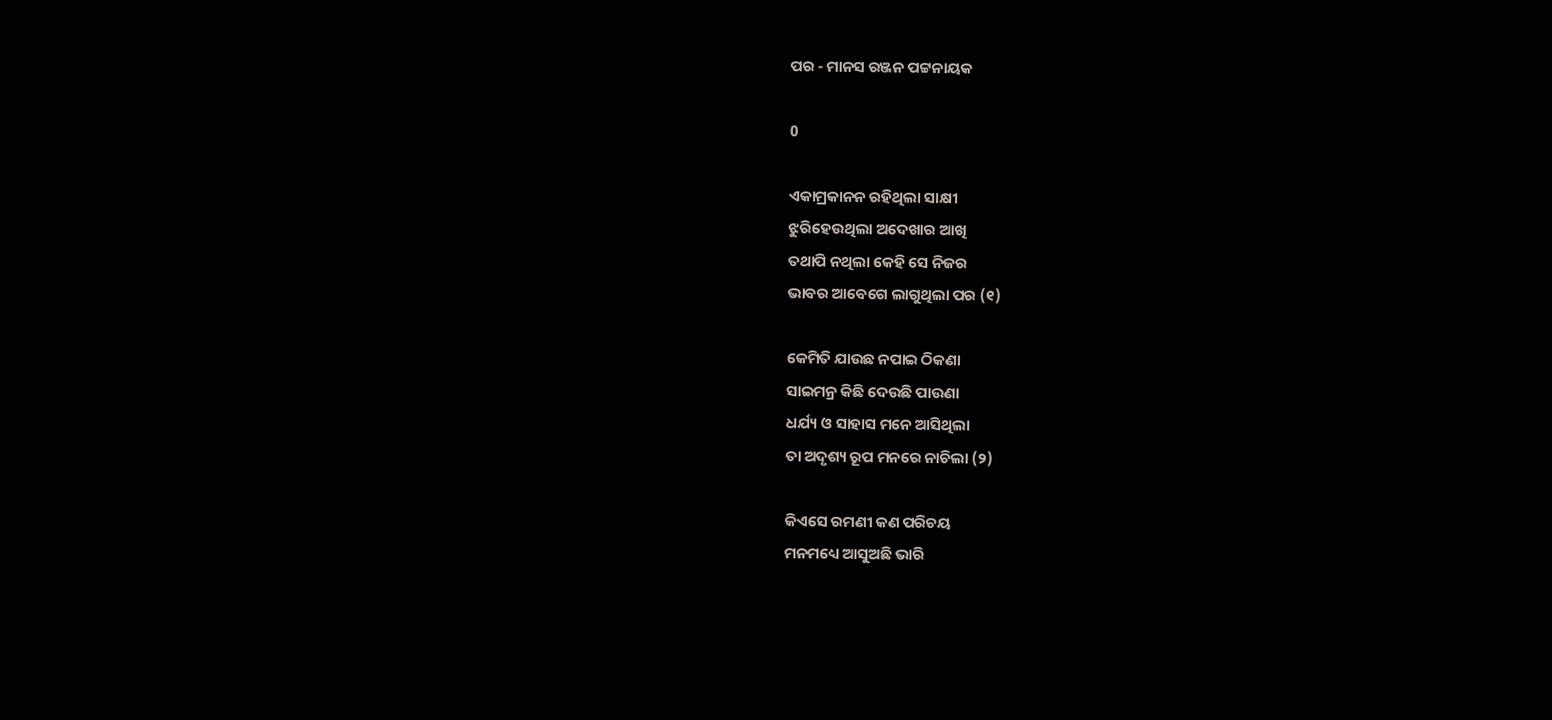ପର - ମାନସ ରଞ୍ଜନ ପଟ୍ଟନାୟକ

0

ଏକାମ୍ରକାନନ ରହିଥିଲା ସାକ୍ଷୀ
ଝୁରିହେଉଥିଲା ଅଦେଖାର ଆଖି
ତଥାପି ନଥିଲା କେହି ସେ ନିଜର
ଭାବର ଆବେଗେ ଲାଗୁଥିଲା ପର (୧)

କେମିତି ଯାଉଛ ନପାଇ ଠିକଣା
ସାଇମନ୍ର କିଛି ଦେଉଛି ପାଉଣା
ଧର୍ଯ୍ୟ ଓ ସାହାସ ମନେ ଆସିଥିଲା
ତା ଅଦୃଶ୍ୟ ରୂପ ମନରେ ନାଚିଲା (୨)

କିଏସେ ରମଣୀ କଣ ପରିଚୟ
ମନମଧ୍ୟେ ଆସୁଅଛି ଭାରି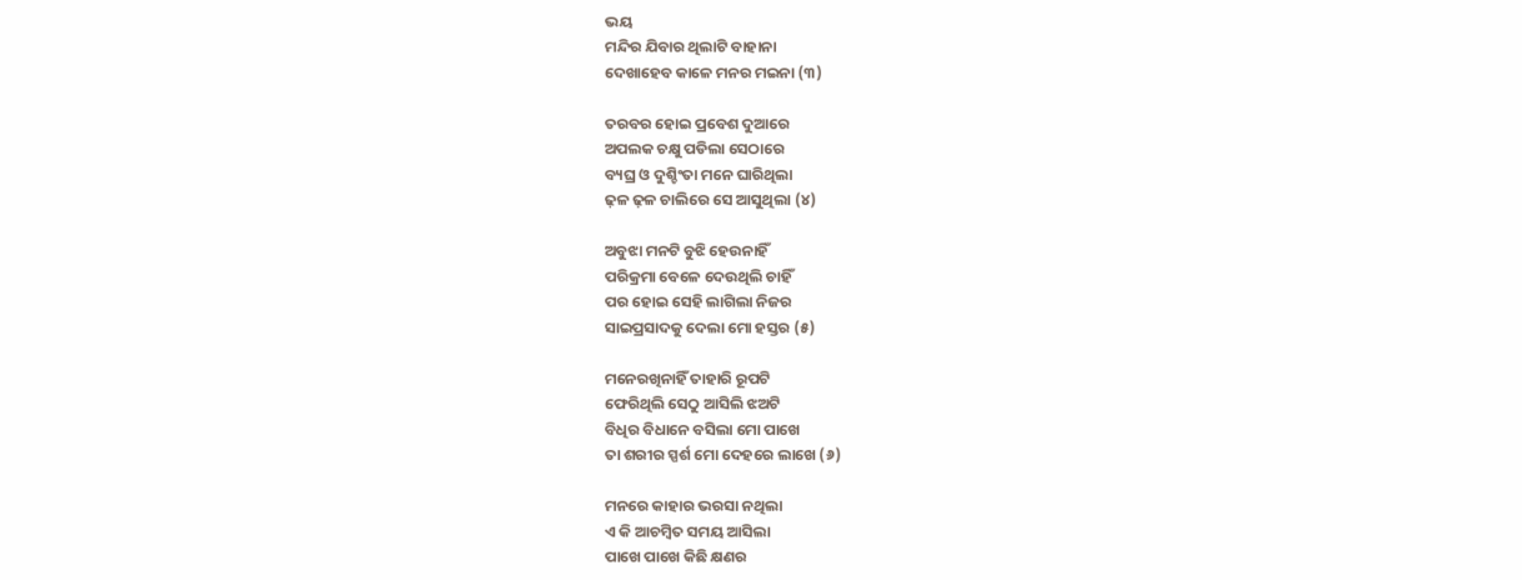ଭୟ
ମନ୍ଦିର ଯିବାର ଥିଲାଟି ବାହାନା
ଦେଖାହେବ କାଳେ ମନର ମଇନା (୩)

ତରବର ହୋଇ ପ୍ରବେଶ ଦୁଆରେ
ଅପଲକ ଚକ୍ଷୁ ପଡିଲା ସେଠାରେ
ବ୍ୟଘ୍ର ଓ ଦୁଶ୍ଚିଂତା ମନେ ଘାରିଥିଲା
ଢ଼ଳ ଢ଼ଳ ଚାଲିରେ ସେ ଆସୁଥିଲା (୪)

ଅବୁଝା ମନଟି ବୁଝି ହେଉନାହିଁ
ପରିକ୍ରମା ବେଳେ ଦେଉଥିଲି ଚାହିଁ
ପର ହୋଇ ସେହି ଲାଗିଲା ନିଜର
ସାଇପ୍ରସାଦକୁ ଦେଲା ମୋ ହସ୍ତର (୫)

ମନେରଖିନାହିଁ ତାହାରି ରୂପଟି
ଫେରିଥିଲି ସେଠୁ ଆସିଲି ଝଅଟି
ବିଧିର ବିଧାନେ ବସିଲା ମୋ ପାଖେ
ତା ଶରୀର ସ୍ପର୍ଶ ମୋ ଦେହରେ ଲାଖେ (୬)

ମନରେ କାହାର ଭରସା ନଥିଲା
ଏ କି ଆଚମ୍ବିତ ସମୟ ଆସିଲା
ପାଖେ ପାଖେ କିଛି କ୍ଷଣର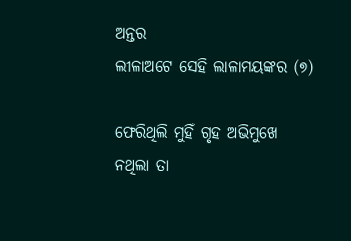ଅନ୍ତର
ଲୀଳାଅଟେ ସେହି ଲାଳାମୟଙ୍କର (୭)

ଫେରିଥିଲି ମୁହିଁ ଗୃହ ଅଭିମୁଖେ
ନଥିଲା ତା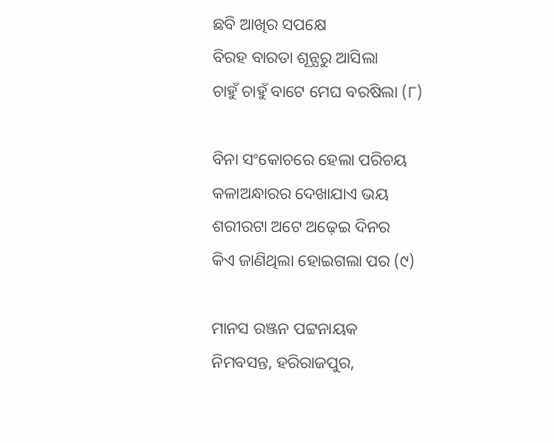ଛବି ଆଖିର ସପକ୍ଷେ
ବିରହ ବାରତା ଶୂନ୍ଯରୁ ଆସିଲା
ଚାହୁଁ ଚାହୁଁ ବାଟେ ମେଘ ବରଷିଲା (୮)

ବିନା ସଂକୋଚରେ ହେଲା ପରିଚୟ
କଳାଅନ୍ଧାରର ଦେଖାଯାଏ ଭୟ
ଶରୀରଟା ଅଟେ ଅଢ଼େଇ ଦିନର
କିଏ ଜାଣିଥିଲା ହୋଇଗଲା ପର (୯)

ମାନସ ରଞ୍ଜନ ପଟ୍ଟନାୟକ
ନିମବସନ୍ତ, ହରିରାଜପୁର,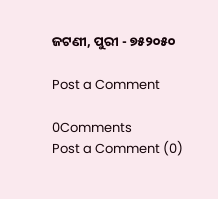ଜଟଣୀ, ପୁରୀ - ୭୫୨୦୫୦

Post a Comment

0Comments
Post a Comment (0)